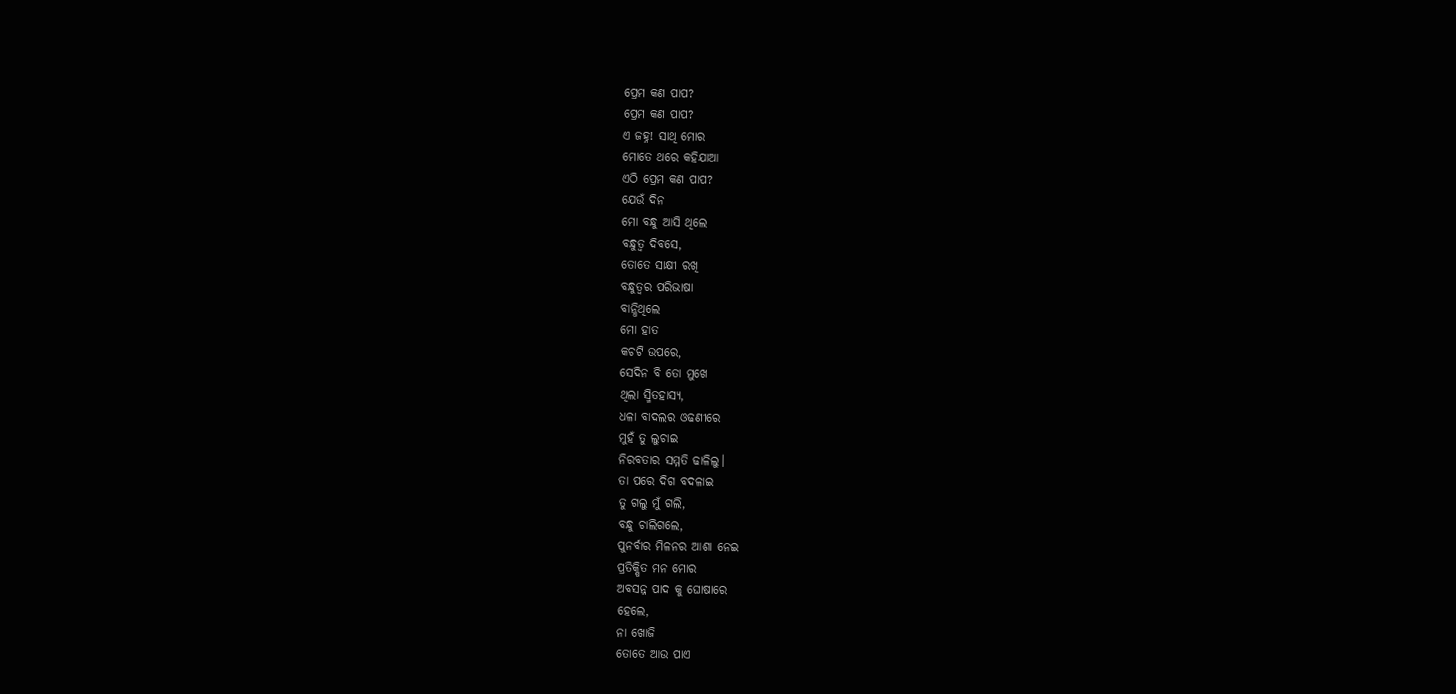ପ୍ରେମ କଣ ପାପ?
ପ୍ରେମ କଣ ପାପ?
ଏ ଜହ୍ନ! ସାଥି ମୋର
ମୋତେ ଥରେ କହିଯାଆ
ଏଠି ପ୍ରେମ କଣ ପାପ?
ଯେଉଁ ଦିନ
ମୋ ବନ୍ଧୁ ଆସି ଥିଲେ
ବନ୍ଧୁତ୍ବ ଦିବସେ,
ତୋତେ ସାକ୍ଷୀ ରଖି
ବନ୍ଧୁତ୍ବର ପରିଭାଷା
ବାନ୍ଧିଥିଲେ
ମୋ ହାତ
କଚଟି ଉପରେ,
ସେଦିନ ବି ତୋ ମୁଖେ
ଥିଲା ସ୍ମିତହାସ୍ୟ,
ଧଳା ବାଦଲର ଓଢଣୀରେ
ମୁହଁ ତୁ ଲୁଚାଇ
ନିରବତାର ସମ୍ମତି ଢାଳିଲୁ।
ତା ପରେ ଦିଗ ବଦଳାଇ
ତୁ ଗଲୁ ମୁଁ ଗଲି,
ବନ୍ଧୁ ଚାଲିଗଲେ,
ପୁନର୍ବାର ମିଳନର ଆଶା ନେଇ
ପ୍ରତିକ୍ଷିତ ମନ ମୋର
ଅବସନ୍ନ ପାଦ କୁ ଘୋଷାରେ
ହେଲେ,
ନା ଖୋଜି
ତୋତେ ଆଉ ପାଏ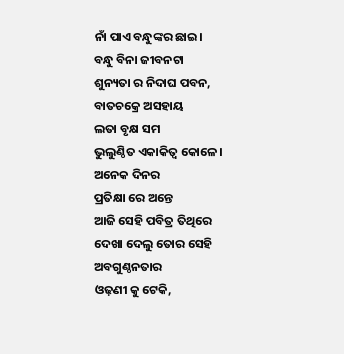ନାଁ ପାଏ ବନ୍ଧୁଙ୍କର ଛାଇ।
ବନ୍ଧୁ ବିନା ଜୀବନଟା
ଶୁନ୍ୟତା ର ନିଦାଘ ପବନ,
ବାତଚକ୍ରେ ଅସହାୟ
ଲତା ବୃକ୍ଷ ସମ
ଭୁଲୁଣ୍ଠିତ ଏକାକିତ୍ବ କୋଳେ।
ଅନେକ ଦିନର
ପ୍ରତିକ୍ଷା ରେ ଅନ୍ତେ
ଆଜି ସେହି ପବିତ୍ର ତିଥିରେ
ଦେଖା ଦେଲୁ ତୋର ସେହି
ଅବଗୁଣ୍ଠନତାର
ଓଢ଼ଣୀ କୁ ଟେକି,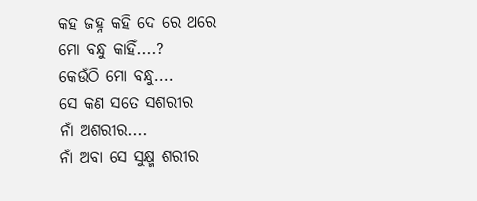କହ ଜହ୍ନ କହି ଦେ ରେ ଥରେ
ମୋ ବନ୍ଧୁ କାହିଁ....?
କେଉଁଠି ମୋ ବନ୍ଧୁ....
ସେ କଣ ସତେ ସଶରୀର
ନାଁ ଅଶରୀର....
ନାଁ ଅବା ସେ ସୁକ୍ଷ୍ମ ଶରୀର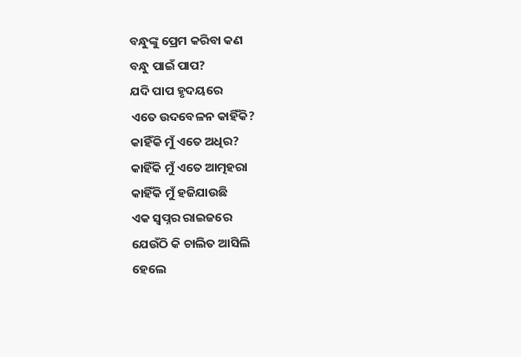ବନ୍ଧୁଙ୍କୁ ପ୍ରେମ କରିବା କଣ
ବନ୍ଧୁ ପାଇଁ ପାପ?
ଯଦି ପାପ ହୃଦୟରେ
ଏତେ ଉଦବେଳନ କାହିଁକି?
କାହିଁକି ମୁଁ ଏତେ ଅଧିର?
କାହିଁକି ମୁଁ ଏତେ ଆତ୍ମହରା
କାହିଁକି ମୁଁ ହଜିଯାଉଛି
ଏକ ସ୍ଵପ୍ନର ରାଇଜରେ
ଯେଉଁଠି କି ଚାଲିତ ଆସିଲି
ହେଲେ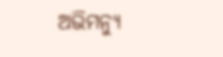ଅଭିମନ୍ୟୁ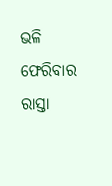ଭଳି
ଫେରିବାର ରାସ୍ତା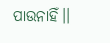ପାଉନାହିଁ।।